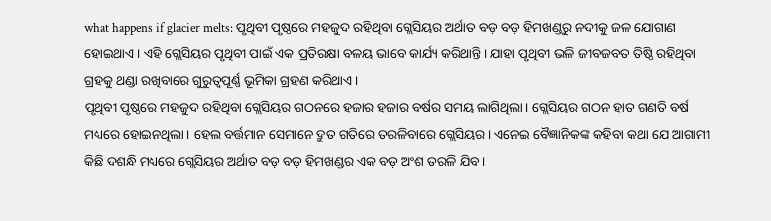what happens if glacier melts: ପୃଥିବୀ ପୃଷ୍ଠରେ ମହଜୁଦ ରହିଥିବା ଗ୍ଲେସିୟର ଅର୍ଥାତ ବଡ଼ ବଡ଼ ହିମଖଣ୍ଡରୁ ନଦୀକୁ ଜଳ ଯୋଗାଣ ହୋଇଥାଏ। ଏହି ଗ୍ଲେସିୟର ପୃଥିବୀ ପାଇଁ ଏକ ପ୍ରତିରକ୍ଷା ବଳୟ ଭାବେ କାର୍ଯ୍ୟ କରିଥାନ୍ତି। ଯାହା ପୃଥିବୀ ଭଳି ଜୀବଜବତ ତିଷ୍ଠି ରହିଥିବା ଗ୍ରହକୁ ଥଣ୍ଡା ରଖିବାରେ ଗୁରୁତ୍ୱପୂର୍ଣ୍ଣ ଭୂମିକା ଗ୍ରହଣ କରିଥାଏ।
ପୃଥିବୀ ପୃଷ୍ଠରେ ମହଜୁଦ ରହିଥିବା ଗ୍ଲେସିୟର ଗଠନରେ ହଜାର ହଜାର ବର୍ଷର ସମୟ ଲାଗିଥିଲା। ଗ୍ଲେସିୟର ଗଠନ ହାତ ଗଣତି ବର୍ଷ ମଧ୍ୟରେ ହୋଇନଥିଲା। ହେଲ ବର୍ତ୍ତମାନ ସେମାନେ ଦ୍ରୁତ ଗତିରେ ତରଳିବାରେ ଗ୍ଲେସିୟର। ଏନେଇ ବୈଜ୍ଞାନିକଙ୍କ କହିବା କଥା ଯେ ଆଗାମୀ କିଛି ଦଶନ୍ଧି ମଧ୍ୟରେ ଗ୍ଲେସିୟର ଅର୍ଥାତ ବଡ଼ ବଡ଼ ହିମଖଣ୍ଡର ଏକ ବଡ଼ ଅଂଶ ତରଳି ଯିବ।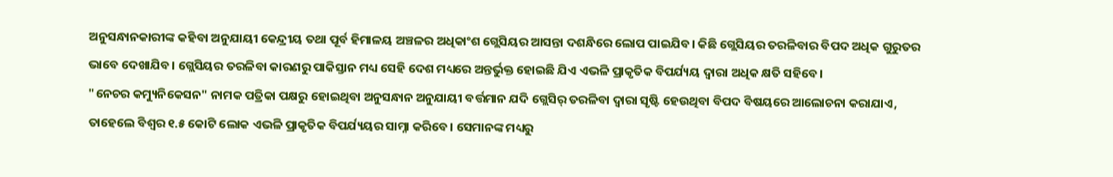ଅନୁସନ୍ଧାନକାରୀଙ୍କ କହିବା ଅନୁଯାୟୀ କେନ୍ଦ୍ରୀୟ ତଥା ପୂର୍ବ ହିମାଳୟ ଅଞ୍ଚଳର ଅଧିକାଂଶ ଗ୍ଲେସିୟର ଆସନ୍ତା ଦଶନ୍ଧିରେ ଲୋପ ପାଇଯିବ। କିଛି ଗ୍ଲେସିୟର ତରଳିବାର ବିପଦ ଅଧିକ ଗୁରୁତର ଭାବେ ଦେଖାଯିବ। ଗ୍ଲେସିୟର ତରଳିବା କାରଣରୁ ପାକିସ୍ତାନ ମଧ୍ୟ ସେହି ଦେଶ ମଧ୍ୟରେ ଅନ୍ତର୍ଭୁକ୍ତ ହୋଇଛି ଯିଏ ଏଭଳି ପ୍ରାକୃତିକ ବିପର୍ଯ୍ୟୟ ଦ୍ୱାରା ଅଧିକ କ୍ଷତି ସହିବେ।
"ନେଚର କମ୍ୟୁନିକେସନ" ନାମକ ପତ୍ରିକା ପକ୍ଷରୁ ହୋଇଥିବା ଅନୁସନ୍ଧାନ ଅନୁଯାୟୀ ବର୍ତ୍ତମାନ ଯଦି ଗ୍ଲେସିର୍ ତରଳିବା ଦ୍ୱାରା ସୃଷ୍ଟି ହେଉଥିବା ବିପଦ ବିଷୟରେ ଆଲୋଚନା କରାଯାଏ, ତାହେଲେ ବିଶ୍ୱର ୧.୫ କୋଟି ଲୋକ ଏଭଳି ପ୍ରାକୃତିକ ବିପର୍ଯ୍ୟୟର ସାମ୍ନା କରିବେ। ସେମାନଙ୍କ ମଧ୍ୟରୁ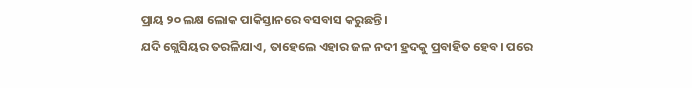ପ୍ରାୟ ୨୦ ଲକ୍ଷ ଲୋକ ପାକିସ୍ତାନରେ ବସବାସ କରୁଛନ୍ତି।
ଯଦି ଗ୍ଲେସିୟର ତରଳିଯାଏ, ତାହେଲେ ଏହାର ଜଳ ନଦୀ ହ୍ରଦକୁ ପ୍ରବାହିତ ହେବ। ପରେ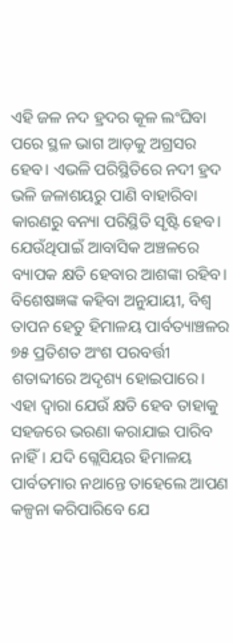ଏହି ଜଳ ନଦ ହ୍ରଦର କୂଳ ଲଂଘିବା ପରେ ସ୍ଥଳ ଭାଗ ଆଡ଼କୁ ଅଗ୍ରସର ହେବ। ଏଭଳି ପରିସ୍ଥିତିରେ ନଦୀ ହ୍ରଦ ଭଳି ଜଳାଶୟରୁ ପାଣି ବାହାରିବା କାରଣରୁ ବନ୍ୟା ପରିସ୍ଥିତି ସୃଷ୍ଟି ହେବ। ଯେଉଁଥିପାଇଁ ଆବାସିକ ଅଞ୍ଚଳରେ ବ୍ୟାପକ କ୍ଷତି ହେବାର ଆଶଙ୍କା ରହିବ।
ବିଶେଷଜ୍ଞଙ୍କ କହିବା ଅନୁଯାୟୀ, ବିଶ୍ୱ ତାପନ ହେତୁ ହିମାଳୟ ପାର୍ବତ୍ୟାଞ୍ଚଳର ୭୫ ପ୍ରତିଶତ ଅଂଶ ପରବର୍ତ୍ତୀ ଶତାବ୍ଦୀରେ ଅଦୃଶ୍ୟ ହୋଇପାରେ। ଏହା ଦ୍ୱାରା ଯେଉଁ କ୍ଷତି ହେବ ତାହାକୁ ସହଜରେ ଭରଣା କରାଯାଇ ପାରିବ ନାହିଁ। ଯଦି ଗ୍ଲେସିୟର ହିମାଳୟ ପାର୍ବତମାର ନଥାନ୍ତେ ତାହେଲେ ଆପଣ କଳ୍ପନା କରିପାରିବେ ଯେ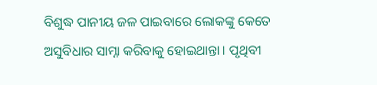ବିଶୁଦ୍ଧ ପାନୀୟ ଜଳ ପାଇବାରେ ଲୋକଙ୍କୁ କେତେ ଅସୁବିଧାର ସାମ୍ନା କରିବାକୁ ହୋଇଥାନ୍ତା। ପୃଥିବୀ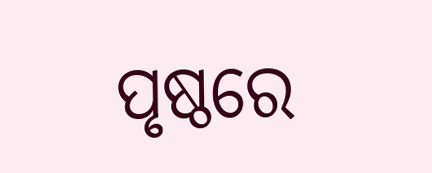ପୃଷ୍ଠରେ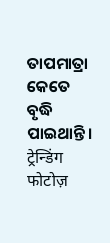ତାପମାତ୍ରା କେତେ ବୃଦ୍ଧି ପାଇଥାନ୍ତି।
ट्रेन्डिंग फोटोज़